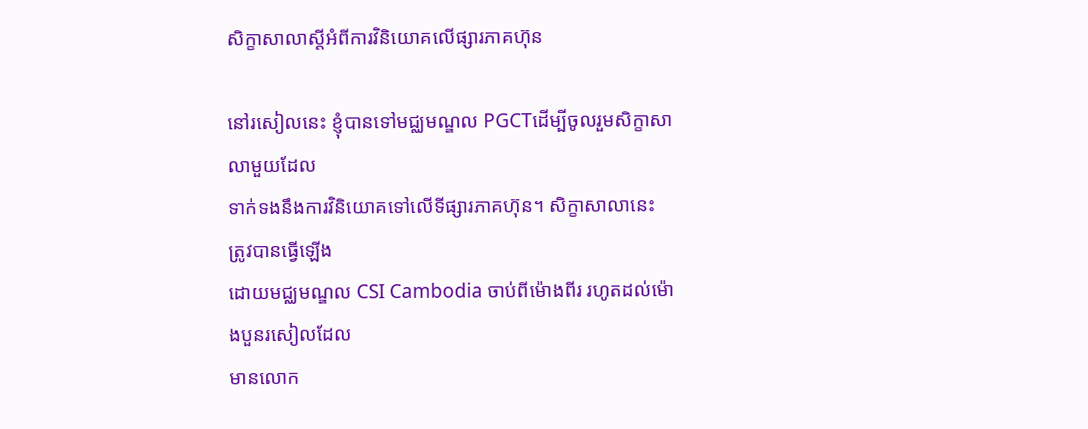សិក្ខាសាលាស្តីអំពីការវិនិយោគលើផ្សារភាគហ៊ុន

នៅរសៀលនេះ ខ្ញុំបានទៅមជ្ឈមណ្ឌល PGCTដើម្បីចូលរួមសិក្ខាសាលាមួយដែល
ទាក់ទងនឹងការវិនិយោគទៅលើទីផ្សារភាគហ៊ុន។ សិក្ខាសាលានេះ ត្រូវបានធ្វើឡើង
ដោយមជ្ឈមណ្ឌល CSI Cambodia ចាប់ពីម៉ោងពីរ រហូតដល់ម៉ោងបួនរសៀលដែល
មានលោក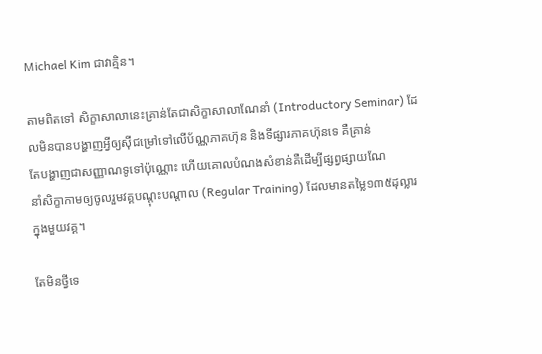Michael Kim ជាវាគ្មិន។

តាមពិតទៅ សិក្ខាសាលានេះគ្រាន់តែជាសិក្ខាសាលាណែនាំ (Introductory Seminar) ដែលមិនបានបង្ហាញអ្វីឲ្យស៊ីជម្រៅទៅលើប័ណ្ណភាគហ៊ុន និងទីផ្សារភាគហ៊ុនទេ គឺគ្រាន់
តែបង្ហាញជាសញ្ញាណទូទៅប៉ុណ្ណោះ ហើយគោលបំណងសំខាន់គឺដើម្បីផ្សព្វផ្សាយណែ
នាំសិក្ខាកាមឲ្យចូលរួមវគ្គបណ្តុះបណ្តាល (Regular Training) ដែលមានតម្លៃ១៣៥ដុល្លារ
ក្នុងមួយវគ្គ។

តែមិនថ្វីទេ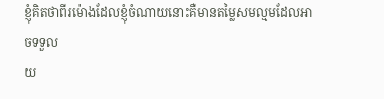ខ្ញុំគិតថាពីរម៉ោងដែលខ្ញុំចំណាយនោះគឺមានតម្លៃសមល្មមដែលអាចទទួល
យ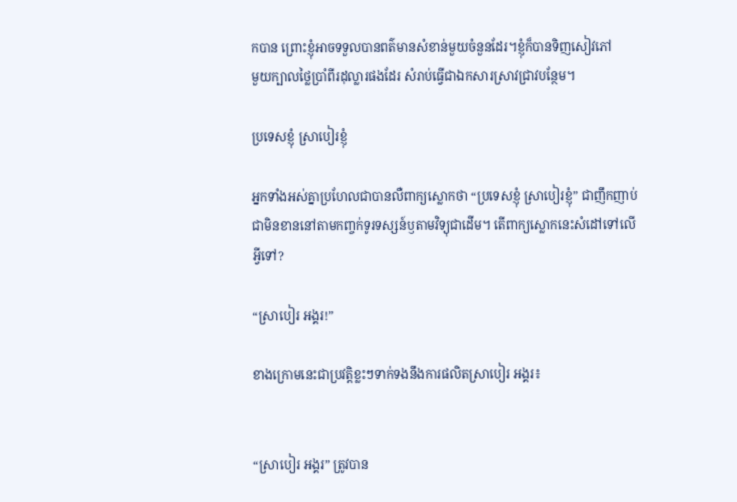កបាន ព្រោះខ្ញុំអាចទទួលបានពត៌មានសំខាន់មួយចំនួនដែរ។ខ្ញុំក៏បានទិញសៀវភៅ
មួយក្បាលថ្លៃប្រាំពីរដុល្លារផងដែរ សំរាប់ធ្វើជាឯកសារស្រាវជ្រាវបន្ថែម។

ប្រទេសខ្ញុំ ស្រាបៀរខ្ញុំ

អ្នកទាំងអស់គ្នាប្រហែលជាបានលឺពាក្យស្លោកថា “ប្រទេសខ្ញុំ ស្រាបៀរខ្ញុំ” ជាញឹកញាប់
ជាមិនខាននៅតាមកញ្ចក់ទូរទស្សន៍ឫតាមវិទ្យុជាដើម។ តើពាក្យស្លោកនេះសំដៅទៅលើ
អ្វីទៅ?

“ស្រាបៀរ អង្គរ!”

ខាងក្រោមនេះជាប្រវត្តិខ្លះៗទាក់ទងនឹងការផលិតស្រាបៀរ អង្គរ៖


“ស្រាបៀរ អង្គរ” ត្រូវបាន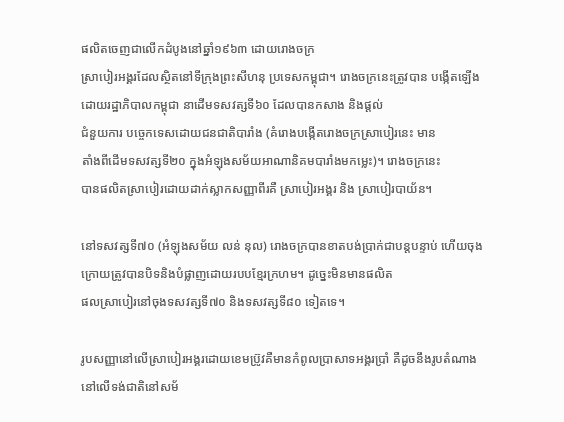ផលិតចេញជាលើកដំបូងនៅឆ្នាំ១៩៦៣ ដោយរោងចក្រ
ស្រាបៀរអង្គរដែលស្ថិតនៅទីក្រុងព្រះសីហនុ ប្រទេសកម្ពុជា។ រោងចក្រនេះត្រូវបាន បង្កើតឡើងដោយរដ្ឋាភិបាលកម្ពុជា នាដើមទសវត្សទី៦០ ដែលបានកសាង និងផ្តល់
ជំនួយការ បច្ចេកទេសដោយជនជាតិបារាំង (គំរោងបង្កើតរោងចក្រស្រាបៀរនេះ មាន
តាំងពីដើមទសវត្សទី២០ ក្នុងអំឡុងសម័យអាណានិគមបារាំងមកម្លេះ)។ រោងចក្រនេះ
បានផលិតស្រាបៀរដោយដាក់ស្លាកសញ្ញាពីរគឺ ស្រាបៀរអង្គរ និង ស្រាបៀរបាយ័ន។

នៅទសវត្សទី៧០ (អំឡុងសម័យ លន់ នុល) រោងចក្របានខាតបង់ប្រាក់ជាបន្តបន្ទាប់ ហើយចុងក្រោយត្រូវបានបិទនិងបំផ្លាញដោយរបបខ្មែរក្រហម។ ដូច្នេះមិនមានផលិត
ផលស្រាបៀរនៅចុងទសវត្សទី៧០ និងទសវត្សទី៨០ ទៀតទេ។

រូបសញ្ញានៅលើស្រាបៀរអង្គរដោយខេមប្រ៊ូវគឺមានកំពូលប្រាសាទអង្គរប្រាំ គឺដូចនឹងរូបតំណាង
នៅលើទង់ជាតិនៅសម័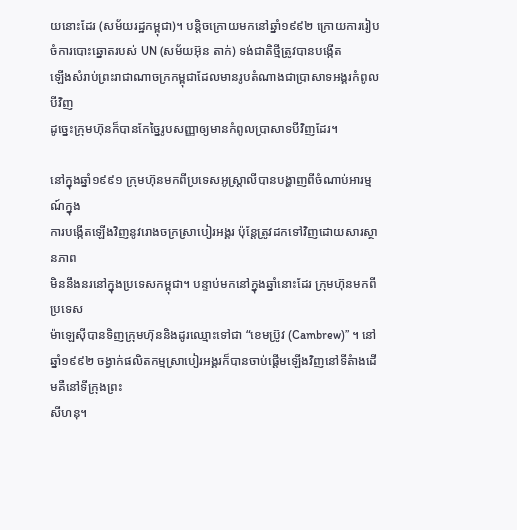យនោះដែរ (សម័យរដ្ឋកម្ពុជា)។ បន្តិចក្រោយមកនៅឆ្នាំ១៩៩២ ក្រោយការរៀបចំការបោះឆ្នោតរបស់ UN (សម័យអ៊ុន តាក់) ទង់ជាតិថ្មីត្រូវបានបង្កើត
ឡើងសំរាប់ព្រះរាជាណាចក្រកម្ពុជាដែលមានរូបតំណាងជាប្រាសាទអង្គរកំពូលបីវិញ
ដូច្នេះក្រុមហ៊ុនក៏បានកែច្នៃរូបសញ្ញាឲ្យមានកំពូលប្រាសាទបីវិញដែរ។

នៅក្នុងឆ្នាំ១៩៩១ ក្រុមហ៊ុនមកពីប្រទេសអូស្រ្តាលីបានបង្ហាញពីចំណាប់អារម្មណ៍ក្នុង
ការបង្កើតឡើងវិញនូវរោងចក្រស្រាបៀរអង្គរ ប៉ុន្តែត្រូវដកទៅវិញដោយសារស្ថានភាព
មិននឹងនរនៅក្នុងប្រទេសកម្ពុជា។ បន្ទាប់មកនៅក្នុងឆ្នាំនោះដែរ ក្រុមហ៊ុនមកពីប្រទេស
ម៉ាឡេស៊ីបានទិញក្រុមហ៊ុននិងដូរឈ្មោះទៅជា “ខេមប្រ៊ូវ (Cambrew)” ។ នៅឆ្នាំ១៩៩២ ចង្វាក់ផលិតកម្មស្រាបៀរអង្គរក៏បានចាប់ផ្តើមឡើងវិញនៅទីតំាងដើមគឺនៅទីក្រុងព្រះ
សីហនុ។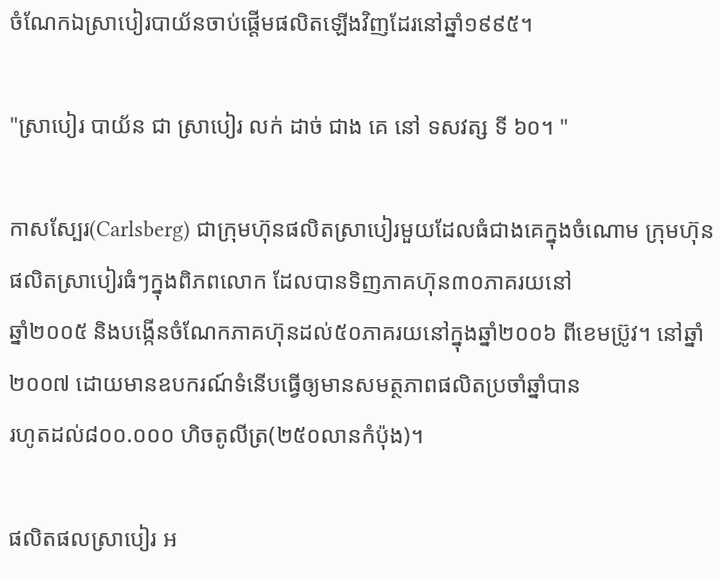ចំណែកឯស្រាបៀរបាយ័នចាប់ផ្តើមផលិតឡើងវិញដែរនៅឆ្នាំ១៩៩៥។

"ស្រាបៀរ បាយ័ន ជា ស្រាបៀរ លក់ ដាច់ ជាង គេ នៅ ទសវត្ស ទី ៦០។ "

កាសស្បែរ(Carlsberg) ជាក្រុមហ៊ុនផលិតស្រាបៀរមួយដែលធំជាងគេក្នុងចំណោម ក្រុមហ៊ុនផលិតស្រាបៀរធំៗក្នុងពិភពលោក ដែលបានទិញភាគហ៊ុន៣០ភាគរយនៅ
ឆ្នាំ២០០៥ និងបង្កើនចំណែកភាគហ៊ុនដល់៥០ភាគរយនៅក្នុងឆ្នាំ២០០៦ ពីខេមប្រ៊ូវ។ នៅឆ្នាំ២០០៧ ដោយមានឧបករណ៍ទំនើបធ្វើឲ្យមានសមត្ថភាពផលិតប្រចាំឆ្នាំបាន
រហូតដល់៨០០.០០០ ហិចតូលីត្រ(២៥០លានកំប៉ុង)។

ផលិតផលស្រាបៀរ អ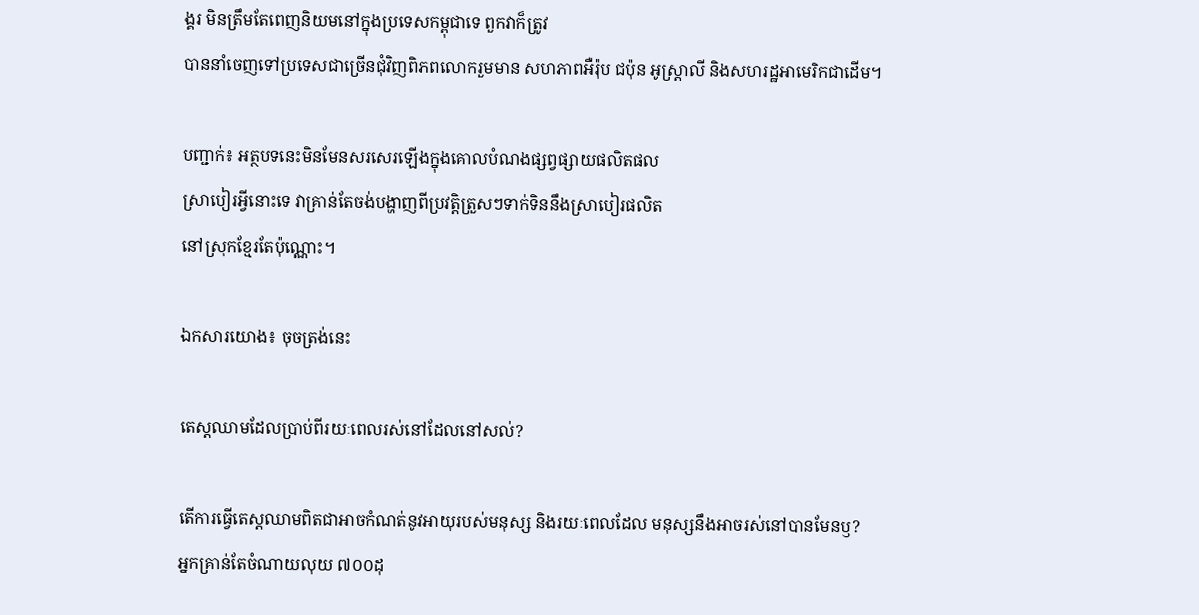ង្គរ មិនត្រឹមតែពេញនិយមនៅក្នុងប្រទេសកម្ពុជាទេ ពួកវាក៏ត្រូវ
បាននាំចេញទៅប្រទេសជាច្រើនជុំវិញពិភពលោករួមមាន សហភាពអឺរ៉ុប ជប៉ុន អូស្រ្តាលី និងសហរដ្ឋអាមេរិកជាដើម។

បញ្ជាក់៖ អត្ថបទនេះមិនមែនសរសេរឡើងក្នុងគោលបំណងផ្សព្វផ្សាយផលិតផល
ស្រាបៀរអ្វីនោះទេ វាគ្រាន់តែចង់បង្ហាញពីប្រវត្តិត្រួសៗទាក់ទិននឹងស្រាបៀរផលិត
នៅស្រុកខ្មែរតែប៉ុណ្ណោះ។

ឯកសារយោង៖ ចុចត្រង់នេះ

តេស្តឈាមដែលប្រាប់ពីរយៈពេលរស់នៅដែលនៅសល់?

តើការធ្វើតេស្តឈាមពិតជាអាចកំណត់នូវអាយុរបស់មនុស្ស និងរយៈពេលដែល មនុស្សនឹងអាចរស់នៅបានមែនឫ?
អ្នកគ្រាន់តែចំណាយលុយ ៧០០ដុ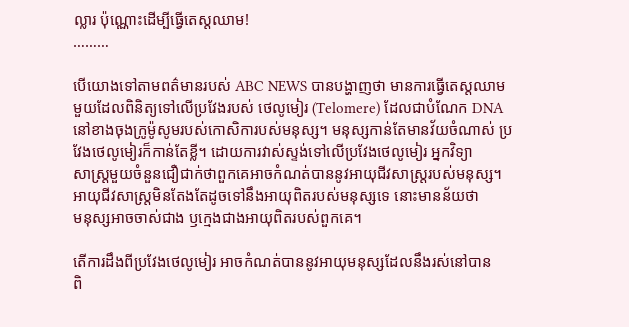ល្លារ ប៉ុណ្ណោះដើម្បីធ្វើតេស្តឈាម!
………

បើយោងទៅតាមពត៌មានរបស់ ABC NEWS បានបង្ហាញថា មានការធ្វើតេស្តឈាម
មួយដែលពិនិត្យទៅលើប្រវែងរបស់ ថេលូមៀរ (Telomere) ដែលជាបំណែក DNA នៅខាងចុងក្រូម៉ូសូមរបស់កោសិការបស់មនុស្ស។ មនុស្សកាន់តែមានវ័យចំណាស់ ប្រវែងថេលូមៀរក៏កាន់តែខ្លី។ ដោយការវាស់ស្ទង់ទៅលើប្រវែងថេលូមៀរ អ្នកវិទ្យា
សាស្រ្តមួយចំនួនជឿជាក់ថាពួកគេអាចកំណត់បាននូវអាយុជីវសាស្រ្តរបស់មនុស្ស។ អាយុជីវសាស្រ្តមិនតែងតែដូចទៅនឹងអាយុពិតរបស់មនុស្សទេ នោះមានន័យថា
មនុស្សអាចចាស់ជាង ឫក្មេងជាងអាយុពិតរបស់ពួកគេ។

តើការដឹងពីប្រវែងថេលូមៀរ អាចកំណត់បាននូវអាយុមនុស្សដែលនឹងរស់នៅបាន
ពិ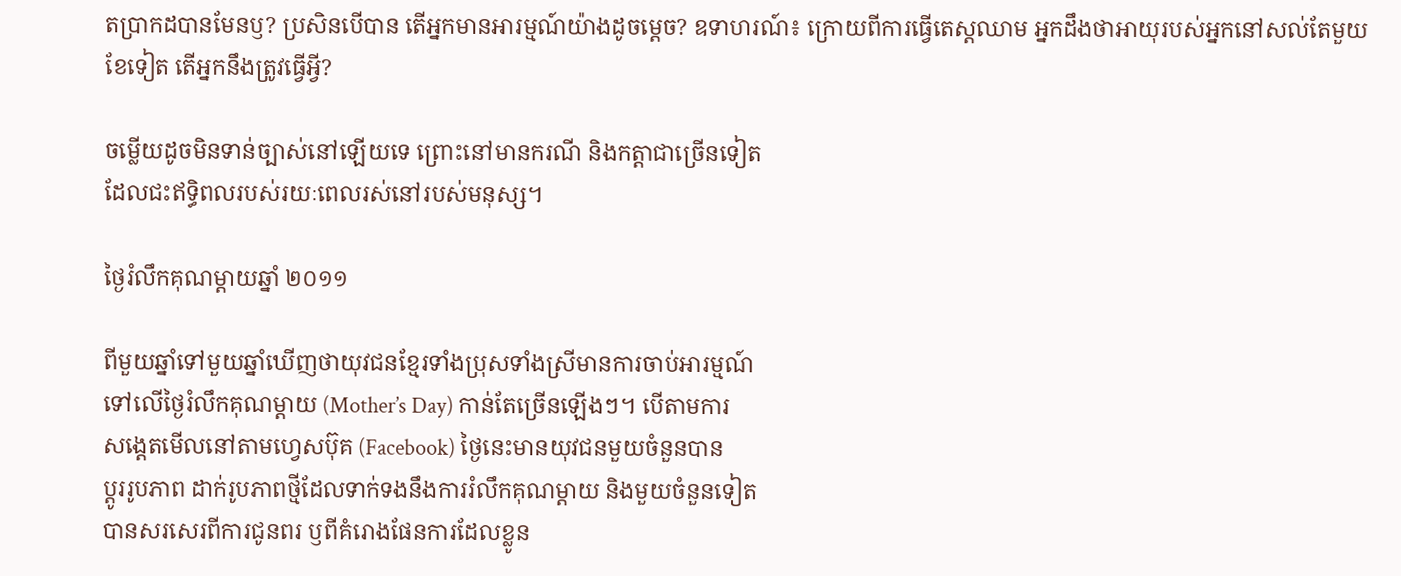តប្រាកដបានមែនឫ? ប្រសិនបើបាន តើអ្នកមានអារម្មណ៍យ៉ាងដូចម្តេច? ឧទាហរណ៍៖ ក្រោយពីការធ្វើតេស្តឈាម អ្នកដឹងថាអាយុរបស់អ្នកនៅសល់តែមួយ
ខែទៀត តើអ្នកនឹងត្រូវធ្វើអ្វី?

ចម្លើយដូចមិនទាន់ច្បាស់នៅឡើយទេ ព្រោះនៅមានករណី និងកត្តាជាច្រើនទៀត
ដែលជះឥទ្ធិពលរបស់រយៈពេលរស់នៅរបស់មនុស្ស។

ថ្ងៃរំលឹកគុណម្តាយឆ្នាំ ២០១១

ពីមួយឆ្នាំទៅមួយឆ្នាំឃើញថាយុវជនខ្មែរទាំងប្រុសទាំងស្រីមានការចាប់អារម្មណ៍
ទៅលើថ្ងៃរំលឹកគុណម្តាយ (Mother’s Day) កាន់តែច្រើនឡើងៗ។ បើតាមការ
សង្តេតមើលនៅតាមហ្វេសប៊ុគ (Facebook) ថ្ងៃនេះមានយុវជនមួយចំនួនបាន
ប្តូររូបភាព ដាក់រូបភាពថ្មីដែលទាក់ទងនឹងការរំលឹកគុណម្តាយ និងមួយចំនួនទៀត
បានសរសេរពីការជូនពរ ឫពីគំរោងផែនការដែលខ្លូន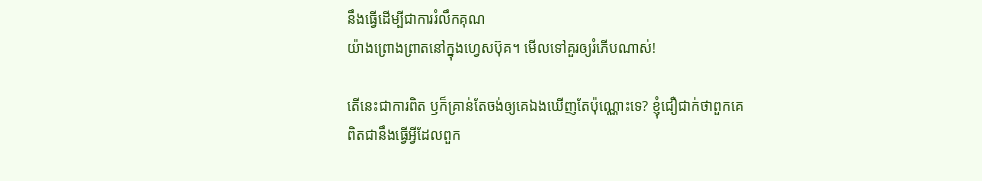នឹងធ្វើដើម្បីជាការរំលឹកគុណ
យ៉ាងព្រោងព្រាតនៅក្នុងហ្វេសប៊ុគ។ មើលទៅគួរឲ្យរំភើបណាស់!

តើនេះជាការពិត ឫក៏គ្រាន់តែចង់ឲ្យគេឯងឃើញតែប៉ុណ្ណោះទេ? ខ្ញុំជឿជាក់ថាពួកគេ
ពិតជានឹងធ្វើអ្វីដែលពួក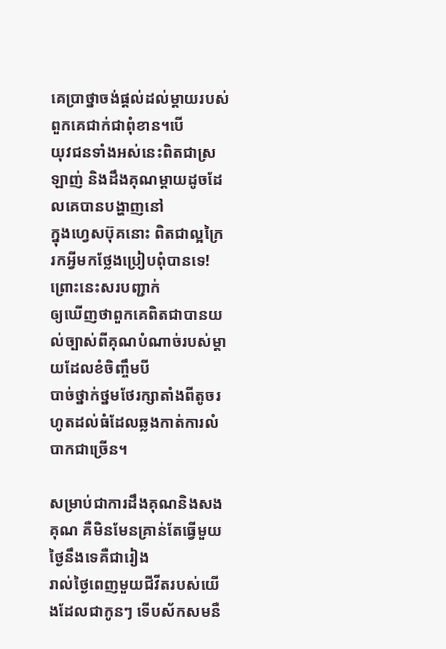គេប្រាថ្នាចង់ផ្តល់ដល់ម្តាយរបស់ពួកគេជាក់ជាពុំខាន។បើ
យុវជនទាំងអស់នេះពិតជាស្រឡាញ់ និងដឹងគុណម្តាយដូចដែលគេបានបង្ហាញនៅ
ក្នុងហេ្វសប៊ុគនោះ ពិតជាល្អក្រៃ រកអ្វីមកថ្លែងប្រៀបពុំបានទេ! ព្រោះនេះសរបញ្ជាក់
ឲ្យឃើញថាពួកគេពិតជាបានយល់ច្បាស់ពីគុណបំណាច់របស់ម្តាយដែលខំចិញ្ចឹមបី
បាច់ថ្នាក់ថ្នមថែរក្សាតាំងពីតូចរហូតដល់ធំដែលឆ្លងកាត់ការលំបាកជាច្រើន។

សម្រាប់ជាការដឹងគុណនិងសងគុណ គឺមិនមែនគ្រាន់តែធ្វើមួយថ្ងៃនឹងទេគឺជារៀង
រាល់ថ្ងៃពេញមួយជីវីតរបស់យើងដែលជាកូនៗ ទើបស័កសមនឺ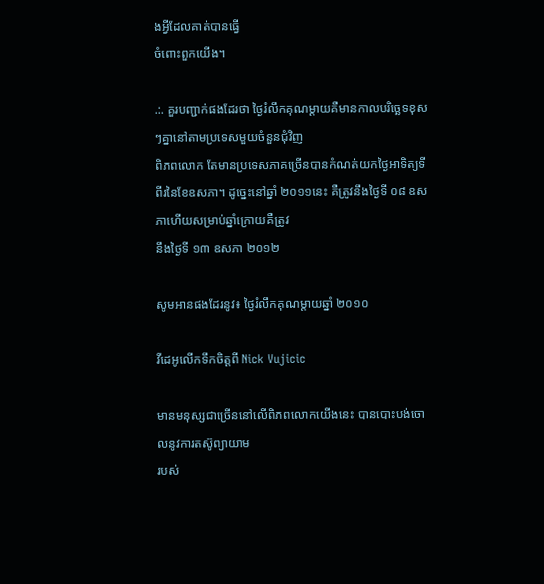ងអ្វីដែលគាត់បានធ្វើ
ចំពោះពួកយើង។

.:. គួរបញ្ជាក់ផងដែរថា ថ្ងៃរំលឹកគុណម្តាយគឺមានកាលបរិច្ឆេទខុសៗគ្នានៅតាមប្រទេសមួយចំនួនជុំវិញ
ពិភពលោក តែមានប្រទេសភាគច្រើនបានកំណត់យកថ្ងៃអាទិត្យទីពីរនៃខែឧសភា។ ដូច្នេះនៅឆ្នាំ ២០១១នេះ គឺត្រូវនឹងថ្ងៃទី ០៨ ឧសភាហើយសម្រាប់ឆ្នាំក្រោយគឺត្រូវ
នឹងថ្ងៃទី ១៣ ឧសភា ២០១២

សូមអានផងដែរនូវ៖ ថ្ងៃរំលឹកគុណម្តាយឆ្នាំ ២០១០

វីដេអូលើកទឹកចិត្តពី Nick Vujicic

មានមនុស្សជាច្រើននៅលើពិភពលោកយើងនេះ បានបោះបង់ចោលនូវការតស៊ូព្យាយាម
របស់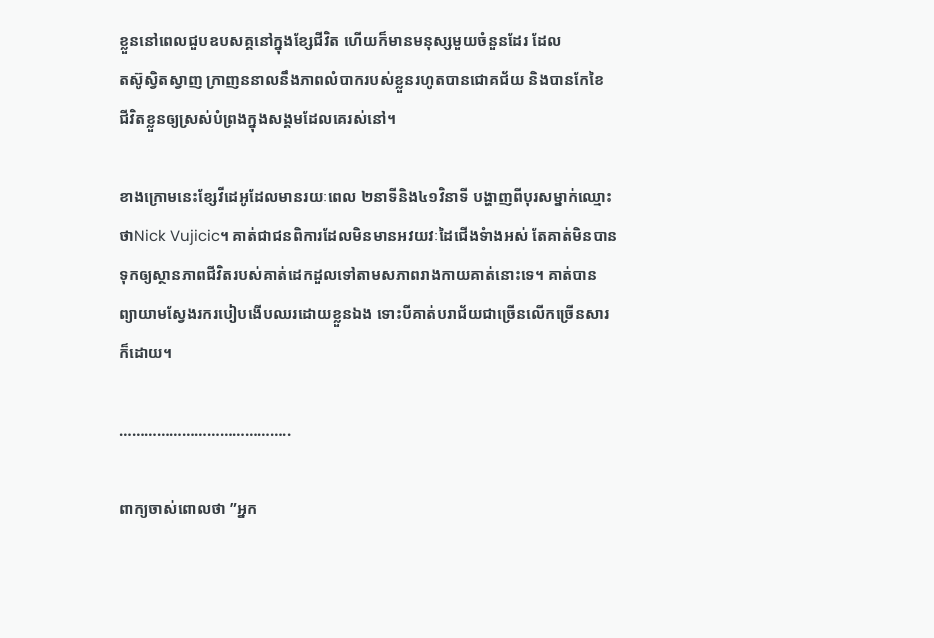ខ្លួននៅពេលជួបឧបសគ្គនៅក្នុងខ្សែជីវិត ហើយក៏មានមនុស្សមួយចំនួនដែរ ដែល
តស៊ូស្វិតស្វាញ ក្រាញននាលនឹងភាពលំបាករបស់ខ្លួនរហូតបានជោគជ័យ និងបានកែខៃ
ជីវិតខ្លួនឲ្យស្រស់បំព្រងក្នុងសង្គមដែលគេរស់នៅ។

ខាងក្រោមនេះខ្សែវីដេអូដែលមានរយៈពេល ២នាទីនិង៤១វិនាទី បង្ហាញពីបុរសម្នាក់ឈ្មោះ
ថាNick Vujicic។ គាត់ជាជនពិការដែលមិនមានអវយវៈដៃជើងទំាងអស់ តែគាត់មិនបាន
ទុកឲ្យស្ថានភាពជីវិតរបស់គាត់ដេកដួលទៅតាមសភាពរាងកាយគាត់នោះទេ។ គាត់បាន
ព្យាយាមស្វែងរករបៀបងើបឈរដោយខ្លួនឯង ទោះបីគាត់បរាជ័យជាច្រើនលើកច្រើនសារ
ក៏ដោយ។

…………………………………..

ពាក្យចាស់ពោលថា ”អ្នក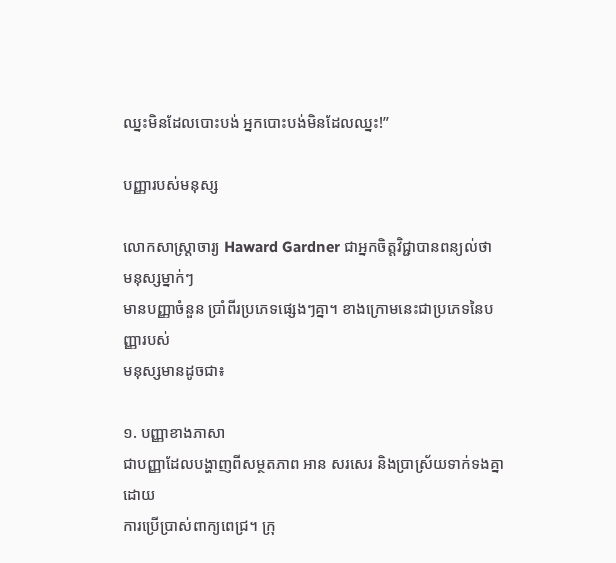ឈ្នះមិនដែលបោះបង់ អ្នកបោះបង់មិនដែលឈ្នះ!”

បញ្ញារបស់មនុស្ស

លោកសាស្រ្តាចារ្យ Haward Gardner ជាអ្នកចិត្តវិជ្ជាបានពន្យល់ថា មនុស្សម្នាក់ៗ
មានបញ្ញាចំនួន ប្រាំពីរប្រភេទផ្សេងៗគ្នា។ ខាងក្រោមនេះជាប្រភេទនៃបញ្ញារបស់
មនុស្សមានដូចជា៖

១. បញ្ញាខាងភាសា
ជាបញ្ញាដែលបង្ហាញពីសម្ថតភាព អាន សរសេរ និងប្រាស្រ័យទាក់ទងគ្នាដោយ
ការប្រើប្រាស់ពាក្យពេជ្រ។ ក្រុ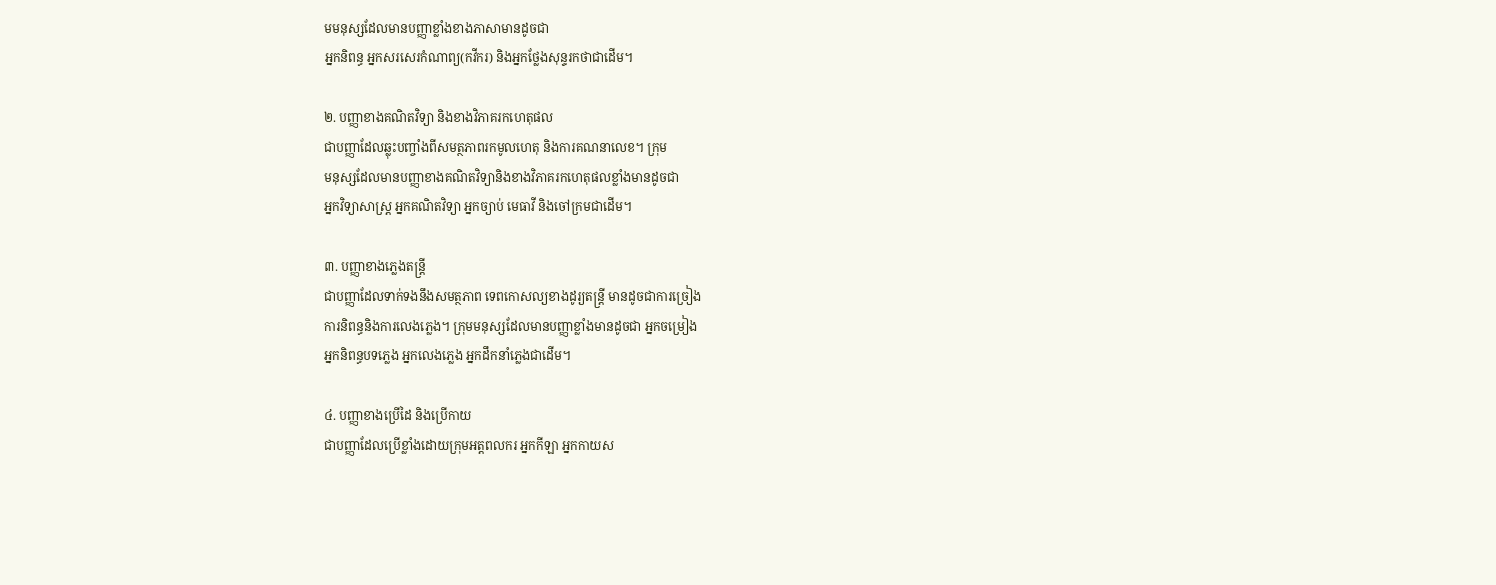មមនុស្សដែលមានបញ្ញាខ្លាំងខាងភាសាមានដូចជា
អ្នកនិពន្ធ អ្នកសរសេរកំណាព្យ(កវីករ) និងអ្នកថ្លែងសុន្ទរកថាជាដើម។

២. បញ្ញាខាងគណិតវិទ្យា និងខាងវិភាគរកហេតុផល
ជាបញ្ញាដែលឆ្លុះបញ្ចាំងពីសមត្ថភាពរកមូលហេតុ និងការគណនាលេខ។ ក្រុម
មនុស្សដែលមានបញ្ញាខាងគណិតវិទ្យានិងខាងវិភាគរកហេតុផលខ្លាំងមានដូចជា
អ្នកវិទ្យាសាស្រ្ត អ្នកគណិតវិទ្យា អ្នកច្យាប់ មេធាវី និងចៅក្រមជាដើម។

៣. បញ្ញាខាងភ្លេងតន្ត្រី
ជាបញ្ញាដែលទាក់ទងនឹងសមត្ថភាព ទេពកោសល្យខាងដូរ្យតន្រ្តី មានដូចជាការច្រៀង
ការនិពន្ធនិងការលេងភ្លេង។ ក្រុមមនុស្សដែលមានបញ្ញាខ្លាំងមានដូចជា អ្នកចម្រៀង
អ្នកនិពន្ធបទភ្លេង អ្នកលេងភ្លេង អ្នកដឹកនាំភ្លេងជាដើម។

៤. បញ្ញាខាងប្រើដៃ និងប្រើកាយ
ជាបញ្ញាដែលប្រើខ្លាំងដោយក្រុមអត្តពលករ អ្នកកីឡា អ្នកកាយស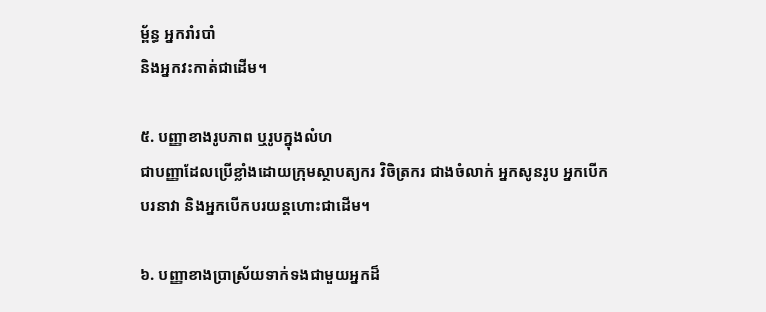ម្ព័ន្ធ អ្នករាំរបាំ
និងអ្នកវះកាត់ជាដើម។

៥. បញ្ញាខាងរូបភាព ឬរូបក្នុងលំហ
ជាបញ្ញាដែលប្រើខ្លាំងដោយក្រុមស្ថាបត្យករ វិចិត្រករ ជាងចំលាក់ អ្នកសូនរូប អ្នកបើក
បរនាវា និងអ្នកបើកបរយន្តហោះជាដើម។

៦. បញ្ញាខាងប្រាស្រ័យទាក់ទងជាមួយអ្នកដ៏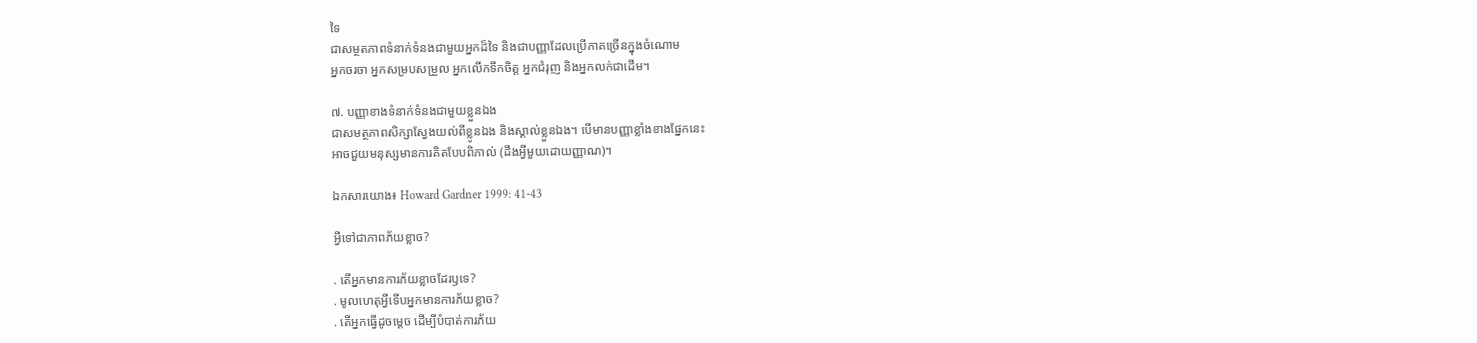ទៃ
ជាសម្ថតភាពទំនាក់ទំនងជាមួយអ្នកដ៏ទៃ និងជាបញ្ញាដែលប្រើភាគច្រើនក្នុងចំណោម
អ្នកចរចា អ្នកសម្របសម្រួល អ្នកលើកទឹកចិត្ត អ្នកជំរុញ និងអ្នកលក់ជាដើម។

៧. បញ្ញាខាងទំនាក់ទំនងជាមួយខ្លួនឯង
ជាសមត្ថភាពសិក្សាស្វែងយល់ពីខ្លូនឯង និងស្គាល់ខ្លួនឯង។ បើមានបញ្ញាខ្លាំងខាងផ្នែកនេះ
អាចជួយមនុស្សមានការគិតបែបពិភាល់ (ដឹងអ្វីមួយដោយញ្ញាណ)។

ឯកសារយោង៖ Howard Gardner 1999: 41-43

អ្វីទៅជាភាពភ័យខ្លាច?

. តើអ្នកមានការភ័យខ្លាចដែរឫទេ?
. មូលហេតុអ្វីទើបអ្នកមានការភ័យខ្លាច?
. តើអ្នកធ្វើដូចម្តេច ដើម្បីបំបាត់ការភ័យ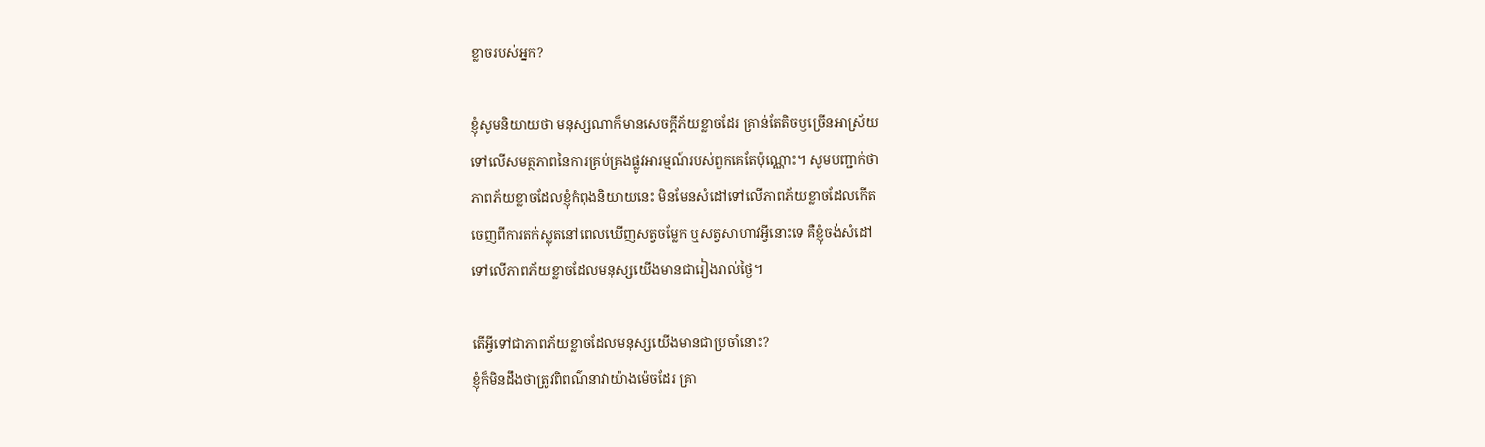ខ្លាចរបស់អ្នក?

ខ្ញុំសូមនិយាយថា មនុស្សណាក៏មានសេចក្តីភ័យខ្លាចដែរ គ្រាន់តែតិចឫច្រើនអាស្រ័យ
ទៅលើសមត្ថភាពនៃការគ្រប់គ្រងផ្លូវអារម្មណ៍របស់ពួកគេតែប៉ុណ្ណោះ។ សូមបញ្ជាក់ថា
ភាពភ័យខ្លាចដែលខ្ញុំកំពុងនិយាយនេះ មិនមែនសំដៅទៅលើភាពភ័យខ្លាចដែលកើត
ចេញពីការតក់ស្លុតនៅពេលឃើញសត្វចម្លែក ឬសត្វសាហាវអ្វីនោះទេ គឺខ្ញុំចង់សំដៅ
ទៅលើភាពភ័យខ្លាចដែលមនុស្សយើងមានជារៀងរាល់ថ្ងៃ។

តើអ្វីទៅជាភាពភ័យខ្លាចដែលមនុស្សយើងមានជាប្រចាំនោះ?
ខ្ញុំក៏មិនដឹងថាត្រូវពិពណ៌នាវាយ៉ាងម៉េចដែរ គ្រា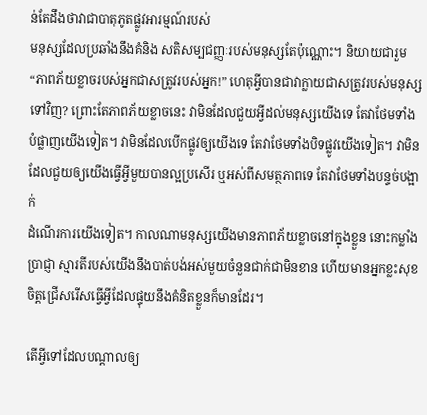ន់តែដឹងថាវាជាបាតុភូតផ្លូវអារម្មណ៍របស់
មនុស្សដែលប្រឆាំងនឹងគំនិង សតិសម្បជញ្ញៈរបស់មនុស្សតែប៉ុណ្ណោះ។ និយាយជារួម
“ភាពភ័យខ្លាចរបស់អ្នកជាសត្រូវរបស់អ្នក!” ហេតុអ្វីបានជាវាក្លាយជាសត្រូវរបស់មនុស្ស
ទៅវិញ? ព្រោះតែភាពភ័យខ្លាចនេះ វាមិនដែលជួយអ្វីដល់មនុស្សយើងទេ តែវាថែមទាំង
បំផ្លាញយើងទៀត។ វាមិនដែលបើកផ្លូវឲ្យយើងទេ តែវាថែមទាំងបិទផ្លូវយើងទៀត។ វាមិន
ដែលជួយឲ្យយើងធ្វើអ្វីមួយបានល្អប្រសើរ ឬអស់ពីសមត្ថភាពទេ តែវាថែមទាំងបន្ទច់បង្អាក់
ដំណើរការយើងទៀត។ កាលណាមនុស្សយើងមានភាពភ័យខ្លាចនៅក្នុងខ្លួន នោះកម្លាំង
ប្រាជ្ញា ស្មារតីរបស់យើងនឹងបាត់បង់អស់មួយចំនួនជាក់ជាមិនខាន ហើយមានអ្នកខ្លះសុខ
ចិត្តជ្រើសរើសធ្វើអ្វីដែលផ្ទុយនឹងគំនិតខ្លួនក៏មានដែរ។

តើអ្វីទៅដែលបណ្តាលឲ្យ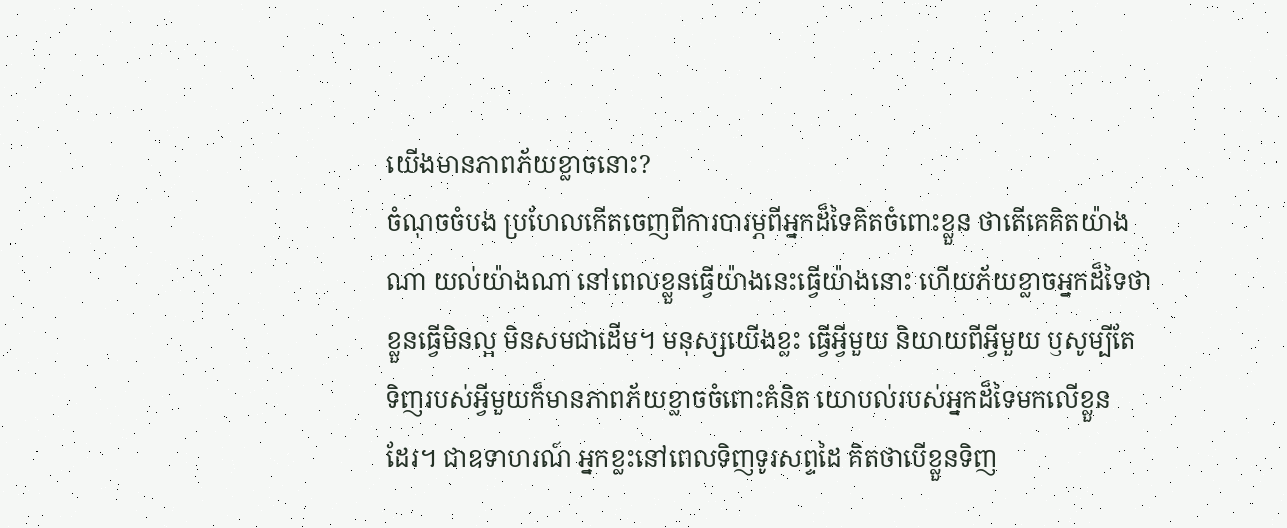យើងមានភាពភ័យខ្លាចនោះ?
ចំណុចចំបង ប្រហែលកើតចេញពីការបារម្ភពីអ្នកដ៏ទៃគិតចំពោះខ្លួន ថាតើគេគិតយ៉ាង
ណា យល់យ៉ាងណា នៅពេលខ្លួនធ្វើយ៉ាងនេះធ្វើយ៉ាងនោះ ហើយភ័យខ្លាចអ្នកដ៏ទៃថា
ខ្លួនធ្វើមិនល្អ មិនសមជាដើម។ មនុស្សយើងខ្លះ ធ្វើអ្វីមួយ និយាយពីអ្វីមួយ ឫសូម្បីតែ
ទិញរបស់អ្វីមួយក៏មានភាពភ័យខ្លាចចំពោះគំនិត យោបល់របស់អ្នកដ៏ទៃមកលើខ្លួន
ដែរ។ ជាឧទាហរណ៍ អ្នកខ្លះនៅពេលទិញទូរសព្ទដៃ គិតថាបើខ្លួនទិញ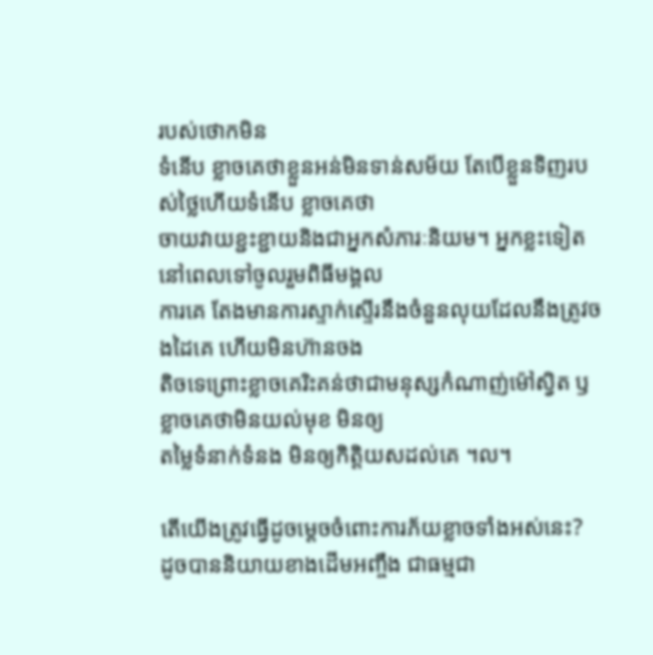របស់ថោកមិន
ទំនើប ខ្លាចគេថាខ្លួនអន់មិនទាន់សម័យ តែបើខ្លួនទិញរបស់ថ្លៃហើយទំនើប ខ្លាចគេថា
ចាយវាយខ្ជះខ្ជាយនិងជាអ្នកសំភារៈនិយម។ អ្នកខ្លះទៀត នៅពេលទៅចូលរួមពិធីមង្គល
ការគេ តែងមានការស្ទាក់ស្ទើរនឹងចំនួនលុយដែលនឹងត្រូវចងដៃគេ ហើយមិនហ៊ានចង
តិចទេព្រោះខ្លាចគេរិះគន់ថាជាមនុស្សកំណាញ់ម៉ៅស្វិត ឫខ្លាចគេថាមិនយល់មុខ មិនឲ្យ
តម្លៃទំនាក់ទំនង មិនឲ្យកិត្តិយសដល់គេ ។ល។

តើយើងត្រូវធ្វើដូចម្តេចចំពោះការភ័យខ្លាចទាំងអស់នេះ?
ដូចបាននិយាយខាងដើមអញ្ចឹង ជាធម្មជា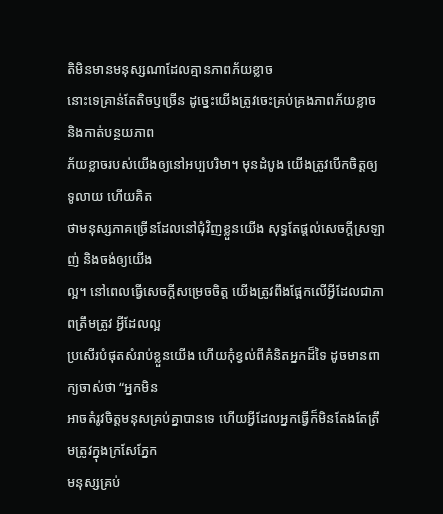តិមិនមានមនុស្សណាដែលគ្មានភាពភ័យខ្លាច
នោះទេគ្រាន់តែតិចឫច្រើន ដូច្នេះយើងត្រូវចេះគ្រប់គ្រងភាពភ័យខ្លាច និងកាត់បន្ថយភាព
ភ័យខ្លាចរបស់យើងឲ្យនៅអប្បបរិមា។ មុនដំបូង យើងត្រូវបើកចិត្តឲ្យទូលាយ ហើយគិត
ថាមនុស្សភាគច្រើនដែលនៅជុំវិញខ្លួនយើង សុទ្ធតែផ្តល់សេចក្តីស្រឡាញ់ និងចង់ឲ្យយើង
ល្អ។ នៅពេលធ្វើសេចក្តីសម្រេចចិត្ត យើងត្រូវពឹងផ្អែកលើអ្វីដែលជាភាពត្រឹមត្រូវ អ្វីដែលល្អ
ប្រសើរបំផុតសំរាប់ខ្លួនយើង ហើយកុំខ្វល់ពីគំនិតអ្នកដ៏ទៃ ដូចមានពាក្យចាស់ថា “អ្នកមិន
អាចតំរូវចិត្តមនុសគ្រប់គ្នាបានទេ ហើយអ្វីដែលអ្នកធ្វើក៏មិនតែងតែត្រឹមត្រូវក្នុងក្រសែភ្នែក
មនុស្សគ្រប់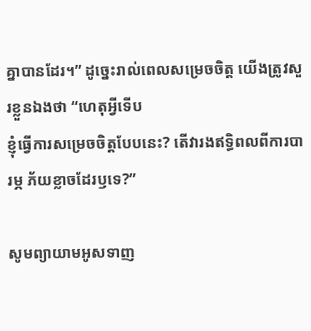គ្នាបានដែរ។” ដូច្នេះរាល់ពេលសម្រេចចិត្ត យើងត្រូវសួរខ្លួនឯងថា “ហេតុអ្វីទើប
ខ្ញុំធ្វើការសម្រេចចិត្តបែបនេះ? តើវារងឥទ្ធិពលពីការបារម្ភ ភ័យខ្លាចដែរឫទេ?”

សូមព្យាយាមអូសទាញ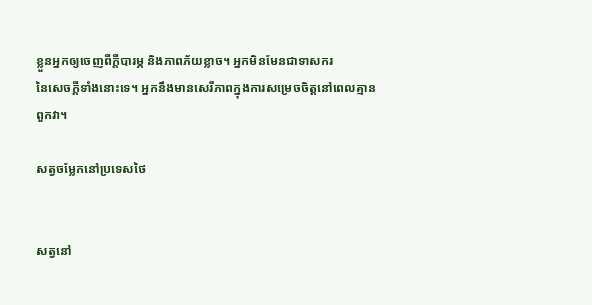ខ្លួនអ្នកឲ្យចេញពីក្តីបារម្ភ និងភាពភ័យខ្លាច។ អ្នកមិនមែនជាទាសករ
នៃសេចក្តីទាំងនោះទេ។ អ្នកនឹងមានសេរីភាពក្នុងការសម្រេចចិត្តនៅពេលគ្មានពួកវា។

សត្វចម្លែកនៅប្រទេសថៃ


សត្វនៅ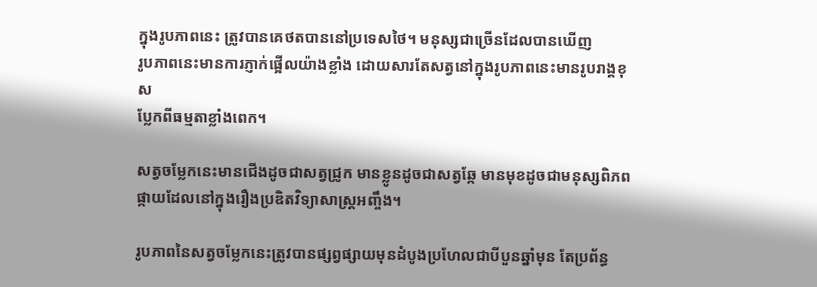ក្នុងរូបភាពនេះ ត្រូវបានគេថតបាននៅប្រទេសថៃ។ មនុស្សជាច្រើនដែលបានឃើញ
រូបភាពនេះមានការភ្ញាក់ផ្អើលយ៉ាងខ្លាំង ដោយសារតែសត្វនៅក្នុងរូបភាពនេះមានរូបរាង្គខុស
ប្លែកពីធម្មតាខ្លាំងពេក។

សត្វចម្លែកនេះមានជើងដូចជាសត្វជ្រូក មានខ្លូនដូចជាសត្វឆ្កែ មានមុខដូចជាមនុស្សពិភព
ផ្កាយដែលនៅក្នុងរឿងប្រឌិតវិទ្យាសាស្ត្រអញ្ចឹង។

រូបភាពនៃសត្វចម្លែកនេះត្រូវបានផ្សព្វផ្សាយមុនដំបូងប្រហែលជាបីបួនឆ្នាំមុន តែប្រព័ន្ធ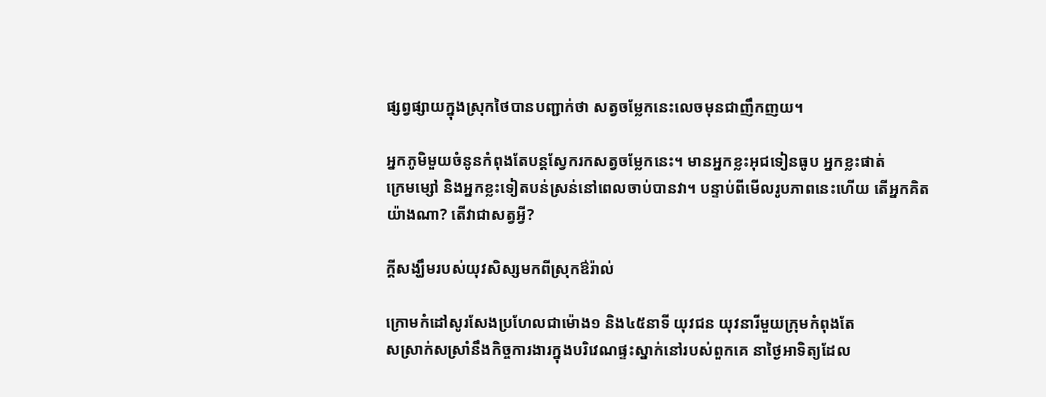ផ្សព្វផ្សាយក្នុងស្រុកថៃបានបញ្ជាក់ថា សត្វចម្លែកនេះលេចមុនជាញឹកញយ។

អ្នកភូមិមួយចំនូនកំពុងតែបន្តស្វែករកសត្វចម្លែកនេះ។ មានអ្នកខ្លះអុជទៀនធូប អ្នកខ្លះផាត់
ក្រេមម្សៅ និងអ្នកខ្លះទៀតបន់ស្រន់នៅពេលចាប់បានវា។ បន្ទាប់ពីមើលរូបភាពនេះហើយ តើអ្នកគិតយ៉ាងណា? តើវាជាសត្វអ្វី?

ក្តីសង្ឃឹមរបស់យុវសិស្សមកពីស្រុកឳរ៉ាល់

ក្រោមកំដៅសូរសែងប្រហែលជាម៉ោង១ និង៤៥នាទី យុវជន យុវនារីមួយក្រុមកំពុងតែ
សស្រាក់សស្រាំនឹងកិច្ចការងារក្នុងបរិវេណផ្ទះស្នាក់នៅរបស់ពួកគេ នាថ្ងៃអាទិត្យដែល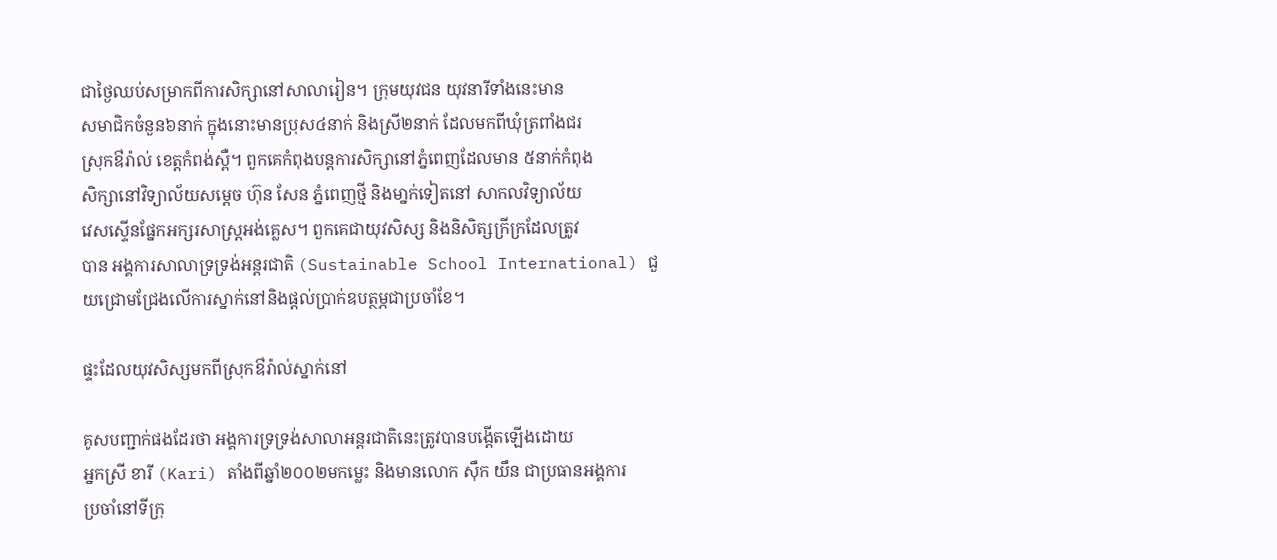ជាថ្ងៃឈប់សម្រាកពីការសិក្សានៅសាលារៀន។ ក្រុមយុវជន យុវនារីទាំងនេះមាន
សមាជិកចំនួន៦នាក់ ក្នុងនោះមានប្រុស៤នាក់ និងស្រី២នាក់ ដែលមកពីឃុំត្រពាំងជរ
ស្រុកឳរ៉ាល់ ខេត្តកំពង់ស្ពឺ។ ពួកគេកំពុងបន្តការសិក្សានៅភ្នំពេញដែលមាន ៥នាក់កំពុង
សិក្សានៅវិទ្យាល័យសម្តេច ហ៊ុន សែន ភ្នំពេញថ្មី និងមា្នក់ទៀតនៅ សាកលវិទ្យាល័យ
វេសស្ទើនផ្នែកអក្សរសាស្រ្តអង់គ្លេស។ ពួកគេជាយុវសិស្ស និងនិសិត្សក្រីក្រដែលត្រូវ
បាន អង្គការសាលាទ្រទ្រង់អន្តរជាតិ (Sustainable School International) ជួយជ្រោមជ្រែងលើការស្នាក់នៅនិងផ្តល់ប្រាក់ឧបត្ថម្ភជាប្រចាំខែ។

ផ្ទះដែលយុវសិស្សមកពីស្រុកឳរ៉ាល់ស្នាក់នៅ

គូសបញ្ជាក់ផងដែរថា អង្គការទ្រទ្រង់សាលាអន្តរជាតិនេះត្រូវបានបង្តើតឡើងដោយ
អ្នកស្រី ខារី (Kari) តាំងពីឆ្នាំ២០០២មកម្លេះ និងមានលោក ស៊ឹក យឹន ជាប្រធានអង្គការ
ប្រចាំនៅទីក្រុ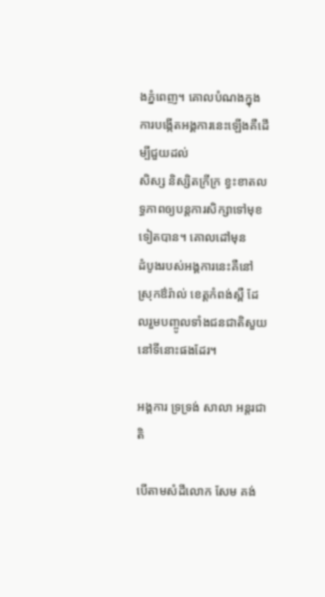ងភ្នំពេញ។ គោលបំណងក្នុងការបង្កើតអង្គការនេះឡើងគឺដើម្បីជួយដល់
សិស្ស និស្សិតក្រីក្រ ខ្វះខាតលទ្ធភាពឲ្យបន្តការសិក្សាទៅមុខទៀតបាន។ គោលដៅមុន
ដំបូងរបស់អង្គការនេះគឺនៅស្រុកឳរ៉ាល់ ខេត្តកំពង់ស្ពឺ ដែលរួមបញ្ចូលទាំងជនជាតិសួយ
នៅទីនោះផងដែរ។

អង្គការ ទ្រទ្រង់ សាលា អន្តរជាតិ

បើតាមសំដីលោក សែម គង់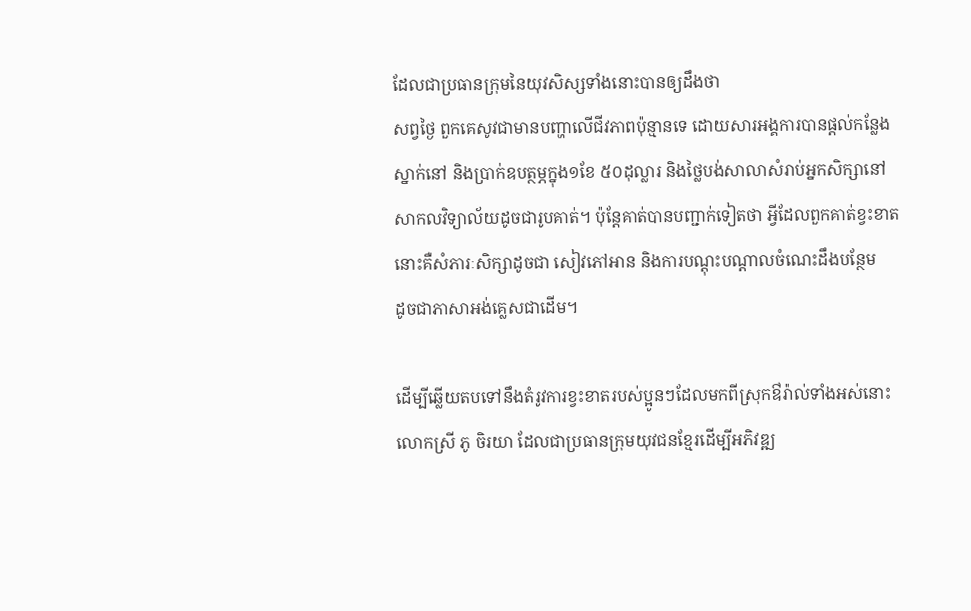ដែលជាប្រធានក្រុមនៃយុវសិស្សទាំងនោះបានឲ្យដឹងថា
សព្វថ្ងៃ ពួកគេសូវជាមានបញ្ហាលើជីវភាពប៉ុន្មានទេ ដោយសារអង្គការបានផ្តល់កន្លែង
ស្នាក់នៅ និងប្រាក់ឧបត្ថម្ភក្នុង១ខែ ៥០ដុល្លារ និងថ្លៃបង់សាលាសំរាប់អ្នកសិក្សានៅ
សាកលវិទ្យាល័យដូចជារូបគាត់។ ប៉ុន្តែគាត់បានបញ្ជាក់ទៀតថា អ្វីដែលពួកគាត់ខ្វះខាត
នោះគឺសំភារៈសិក្សាដូចជា សៀវភៅអាន និងការបណ្តុះបណ្តាលចំណេះដឹងបន្ថែម
ដូចជាភាសាអង់គ្លេសជាដើម។

ដើម្បីឆ្លើយតបទៅនឹងតំរូវការខ្វះខាតរបស់ប្អូនៗដែលមកពីស្រុកឳរ៉ាល់ទាំងអស់នោះ
លោកស្រី ភូ ចិរយា ដែលជាប្រធានក្រុមយុវជនខ្មែរដើម្បីអភិវឌ្ឍ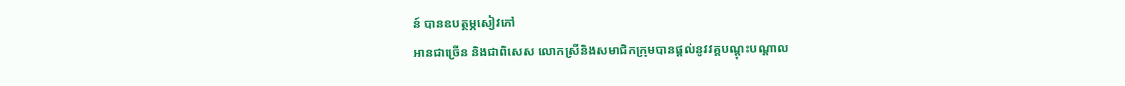ន៍ បានឧបត្ថម្ភសៀវភៅ
អានជាច្រើន និងជាពិសេស លោកស្រីនិងសមាជិកក្រុមបានផ្តល់នូវវគ្គបណ្តុះបណ្តាល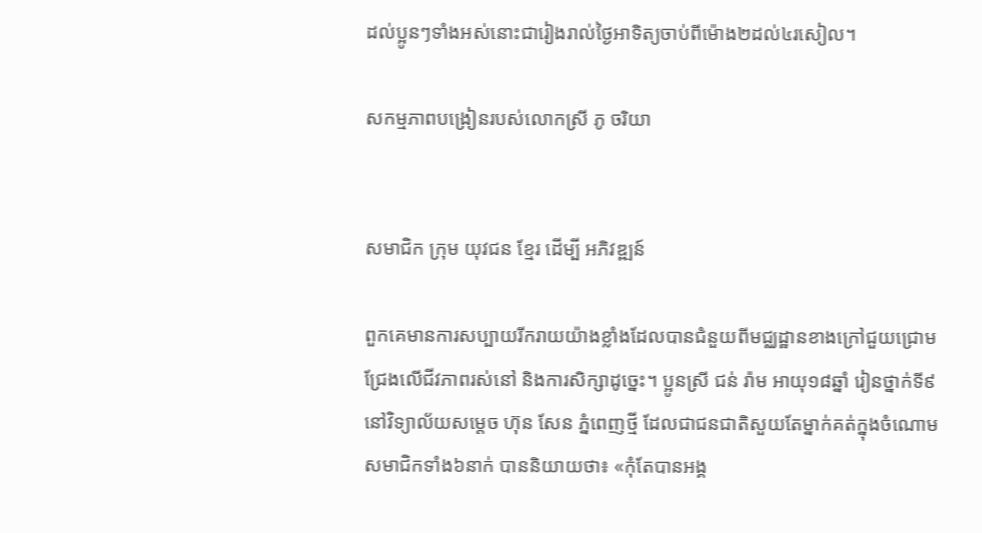ដល់ប្អូនៗទាំងអស់នោះជារៀងរាល់ថ្ងៃអាទិត្យចាប់ពីម៉ោង២ដល់៤រសៀល។

សកម្មភាពបង្រៀនរបស់លោកស្រី ភូ ចរិយា


សមាជិក ក្រុម យុវជន ខ្មែរ ដើម្បី អភិវឌ្ឍន៍

ពួកគេមានការសប្បាយរីករាយយ៉ាងខ្លាំងដែលបានជំនួយពីមជ្ឈដ្ឋានខាងក្រៅជួយជ្រោម
ជ្រែងលើជីវភាពរស់នៅ និងការសិក្សាដូច្នេះ។ ប្អូនស្រី ជន់ រ៉ាម អាយុ១៨ឆ្នាំ រៀនថ្នាក់ទី៩
នៅវិទ្យាល័យសម្តេច ហ៊ុន សែន ភ្នំពេញថ្មី ដែលជាជនជាតិសួយតែម្នាក់គត់ក្នុងចំណោម
សមាជិកទាំង៦នាក់ បាននិយាយថា៖ «កុំតែបានអង្គ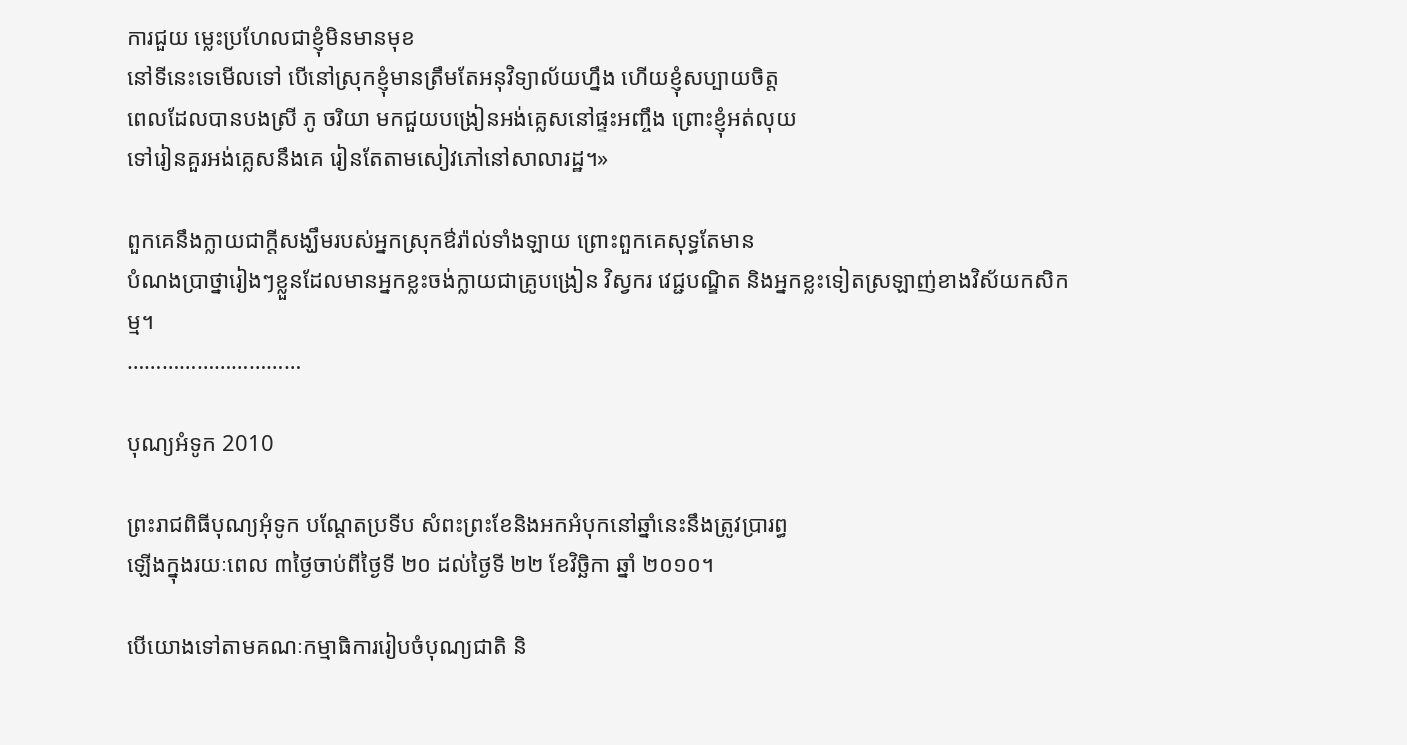ការជួយ ម្លេះប្រហែលជាខ្ញុំមិនមានមុខ
នៅទីនេះទេមើលទៅ បើនៅស្រុកខ្ញុំមានត្រឹមតែអនុវិទ្យាល័យហ្នឹង ហើយខ្ញុំសប្បាយចិត្ត
ពេលដែលបានបងស្រី ភូ ចរិយា មកជួយបង្រៀនអង់គ្លេសនៅផ្ទះអញ្ចឹង ព្រោះខ្ញុំអត់លុយ
ទៅរៀនគួរអង់គេ្លសនឹងគេ រៀនតែតាមសៀវភៅនៅសាលារដ្ឋ។»

ពួកគេនឹងក្លាយជាក្តីសង្ឃឹមរបស់អ្នកស្រុកឳរ៉ាល់ទាំងឡាយ ព្រោះពួកគេសុទ្ធតែមាន
បំណងប្រាថ្នារៀងៗខ្លួនដែលមានអ្នកខ្លះចង់ក្លាយជាគ្រូបង្រៀន វិស្វករ វេជ្ជបណ្ឌិត និងអ្នកខ្លះទៀតស្រឡាញ់ខាងវិស័យកសិកម្ម។
…………………………

បុណ្យអំទូក 2010

ព្រះរាជពិធីបុណ្យអុំទូក បណ្តែតប្រទីប សំពះព្រះខែនិងអកអំបុកនៅឆ្នាំនេះនឹងត្រូវប្រារព្ធ
ឡើងក្នុងរយៈពេល ៣ថ្ងៃចាប់ពីថ្ងៃទី ២០ ដល់ថ្ងៃទី ២២ ខែវិច្ឆិកា ឆ្នាំ ២០១០។

បើយោងទៅតាមគណៈកម្មាធិការរៀបចំបុណ្យជាតិ និ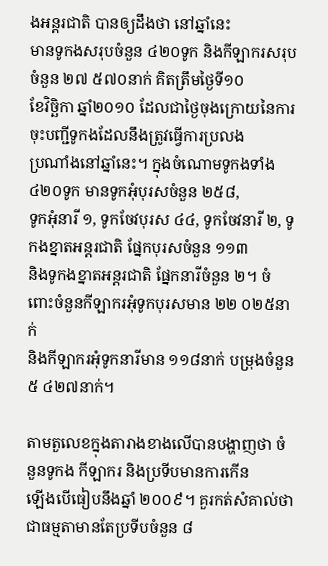ងអន្តរជាតិ បានឲ្យដឹងថា នៅឆ្នាំនេះ
មានទូកងសរុបចំនួន ៤២០ទូក និងកីឡាករសរុបចំនួន ២៧ ៥៧០នាក់ គិតត្រឹមថ្ងៃទី១០
ខែវិច្ឆិកា ឆ្នាំ២០១០ ដែលជាថ្ងៃចុងក្រោយនៃការចុះបញ្ជីទូកងដែលនឹងត្រូវធ្វើការប្រលង
ប្រណាំងនៅឆ្នាំនេះ។ ក្នុងចំណោមទូកងទាំង ៤២០ទូក មានទូកអុំបុរសចំនួន ២៥៨,
ទូកអុំនារី ១, ទូកចែវបុរស ៤៤, ទូកចែវនារី ២, ទូកងខ្នាតអន្តរជាតិ ផ្នែកបុរសចំនួន ១១៣
និងទូកងខ្នាតអន្តរជាតិ ផ្នែកនារីចំនួន ២។ ចំពោះចំនួនកីឡាករអុំទូកបុរសមាន ២២ ០២៥នាក់
និងកីឡាករអុំទូកនារីមាន ១១៨នាក់ បម្រុងចំនួន ៥ ៤២៧នាក់។

តាមតួលេខក្នុងតារាងខាងលើបានបង្ហាញថា ចំនួនទូកង កីឡាករ និងប្រទីបមានការកើន
ឡើងបើធៀបនឹងឆ្នាំ ២០០៩។ គួរកត់សំគាល់ថា ជាធម្មតាមានតែប្រទីបចំនួន ៨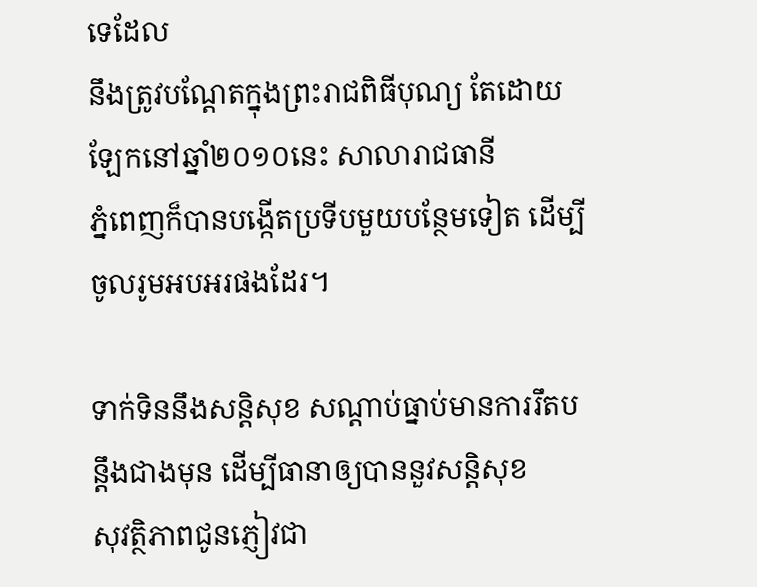ទេដែល
នឹងត្រូវបណ្តែតក្នុងព្រះរាជពិធីបុណ្យ តែដោយឡែកនៅឆ្នាំ២០១០នេះ សាលារាជធានី
ភ្នំពេញក៏បានបង្កើតប្រទីបមួយបន្ថែមទៀត ដើម្បីចូលរូមអបអរផងដែរ។

ទាក់ទិននឹងសន្តិសុខ សណ្តាប់ធ្នាប់មានការរឹតបន្តឹងជាងមុន ដើម្បីធានាឲ្យបាននួវសន្តិសុខ
សុវត្ថិភាពជូនភ្ញៀវជា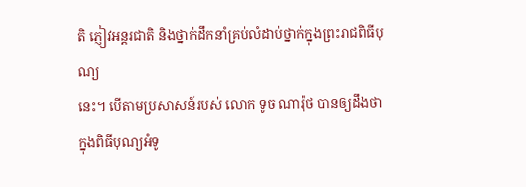តិ ភ្ញៀវអន្តរជាតិ និងថ្នាក់ដឹកនាំគ្រប់លំដាប់ថ្នាក់ក្នុងព្រះរាជពិធីបុណ្យ
នេះ។ បើតាមប្រសាសន៍របស់ លោក ទូច ណារ៉ុថ បានឲ្យដឹងថា ក្នុងពិធីបុណ្យអំទូ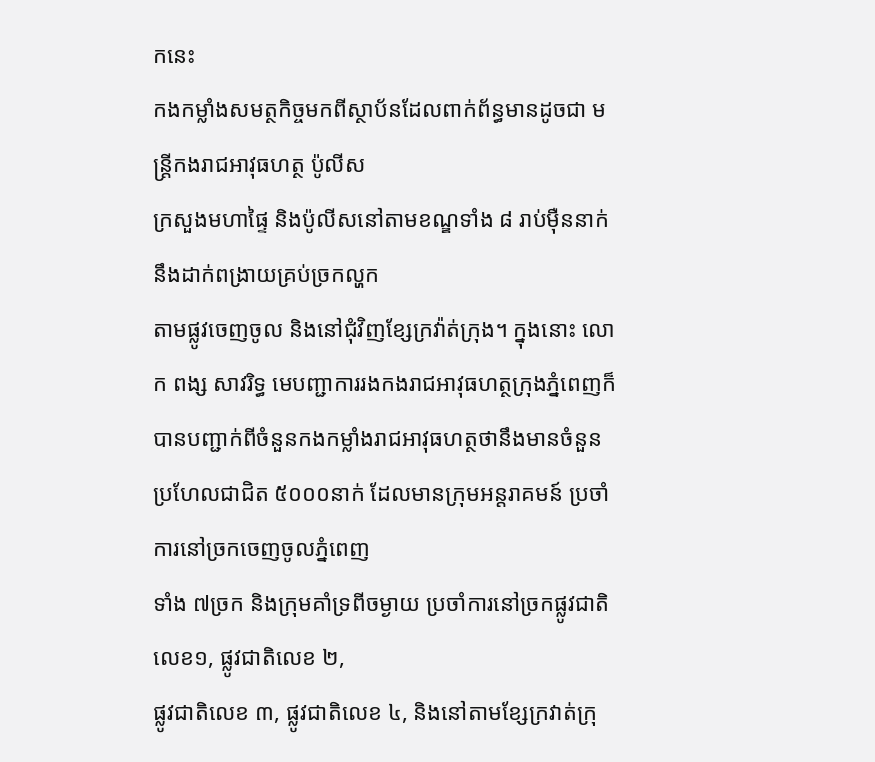កនេះ
កងកម្លាំងសមត្ថកិច្ចមកពីស្ថាប័នដែលពាក់ព័ន្ធមានដូចជា មន្រ្តីកងរាជអាវុធហត្ថ ប៉ូលីស
ក្រសួងមហាផ្ទៃ និងប៉ូលីសនៅតាមខណ្ឌទាំង ៨ រាប់ម៉ឺននាក់នឹងដាក់ពង្រាយគ្រប់ច្រកល្ហក
តាមផ្លូវចេញចូល និងនៅជុំវិញខ្សែក្រវ៉ាត់ក្រុង។ ក្នុងនោះ លោក ពង្ស សាវរិទ្ធ មេបញ្ជាការរងកងរាជអាវុធហត្ថក្រុងភ្នំពេញក៏បានបញ្ជាក់ពីចំនួនកងកម្លាំងរាជអាវុធហត្ថថានឹងមានចំនួន
ប្រហែលជាជិត ៥០០០នាក់ ដែលមានក្រុមអន្តរាគមន៍ ប្រចាំការនៅច្រកចេញចូលភ្នំពេញ
ទាំង ៧ច្រក និងក្រុមគាំទ្រពីចម្ងាយ ប្រចាំការនៅច្រកផ្លូវជាតិលេខ១, ផ្លូវជាតិលេខ ២,
ផ្លូវជាតិលេខ ៣, ផ្លូវជាតិលេខ ៤, និងនៅតាមខ្សែក្រវាត់ក្រុ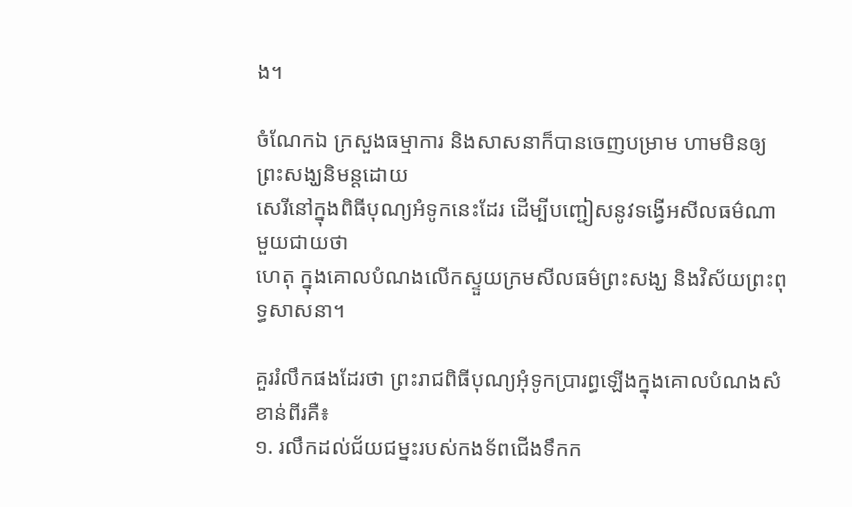ង។

ចំណែកឯ ក្រសួងធម្មាការ និងសាសនាក៏បានចេញបម្រាម ហាមមិនឲ្យព្រះសង្ឃនិមន្តដោយ
សេរីនៅក្នុងពិធីបុណ្យអំទូកនេះដែរ ដើម្បីបញ្ជៀសនូវទង្វើអសីលធម៌ណាមួយជាយថា
ហេតុ ក្នុងគោលបំណងលើកស្ទួយក្រមសីលធម៌ព្រះសង្ឃ និងវិស័យព្រះពុទ្ធសាសនា។

គួររំលឹកផងដែរថា ព្រះរាជពិធីបុណ្យអុំទូកប្រារព្ធឡើងក្នុងគោលបំណងសំខាន់ពីរគឺ៖
១. រលឹកដល់ជ័យជម្នះរបស់កងទ័ពជើងទឹកក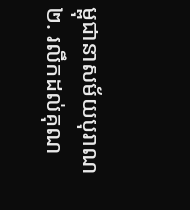ម្ពុជានាសម័យបុរាណ
២. រលឹកដល់គុណ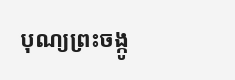បុណ្យព្រះចង្កូ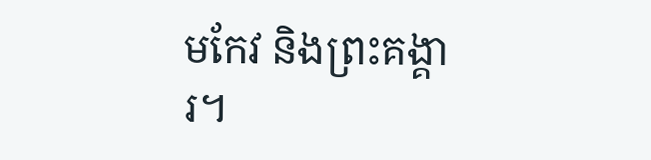មកែវ និងព្រះគង្គារ។